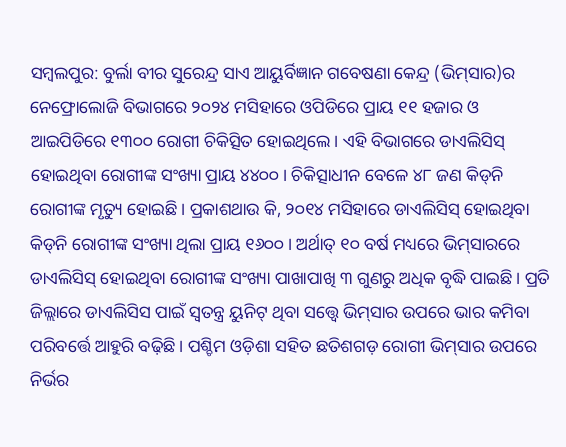ସମ୍ବଲପୁର: ବୁର୍ଲା ବୀର ସୁରେନ୍ଦ୍ର ସାଏ ଆୟୁର୍ବିଜ୍ଞାନ ଗବେଷଣା କେନ୍ଦ୍ର (ଭିମ୍‌ସାର)ର ନେଫ୍ରୋଲୋଜି ବିଭାଗରେ ୨୦୨୪ ମସିହାରେ ଓପିଡିରେ ପ୍ରାୟ ୧୧ ହଜାର ଓ ଆଇପିଡିରେ ୧୩୦୦ ରୋଗୀ ଚିକିତ୍ସିତ ହୋଇଥିଲେ। ଏହି ବିଭାଗରେ ଡାଏଲିସିସ୍‌ ହୋଇଥିବା ରୋଗୀଙ୍କ ସଂଖ୍ୟା ପ୍ରାୟ ୪୪୦୦। ଚିକିତ୍ସାଧୀନ ବେଳେ ୪୮ ଜଣ କିଡ୍‌ନି ରୋଗୀଙ୍କ ମୃତ୍ୟୁ ହୋଇଛି। ପ୍ରକାଶଥାଉ କି, ୨୦୧୪ ମସିହାରେ ଡାଏଲିସିସ୍‌ ହୋଇଥିବା କିଡ୍‌ନି ରୋଗୀଙ୍କ ସଂଖ୍ୟା ଥିଲା ପ୍ରାୟ ୧୬୦୦ । ଅର୍ଥାତ୍‌ ୧୦ ବର୍ଷ ମଧ୍ୟରେ ଭିମ୍‌ସାରରେ ଡାଏଲିସିସ୍‌ ହୋଇଥିବା ରୋଗୀଙ୍କ ସଂଖ୍ୟା ପାଖାପାଖି ୩ ଗୁଣରୁ ଅଧିକ ବୃଦ୍ଧି ପାଇଛି। ପ୍ରତି ଜିଲ୍ଲାରେ ଡାଏଲିସିସ ପାଇଁ ସ୍ବତନ୍ତ୍ର ୟୁନିଟ୍‌ ଥିବା ସତ୍ତ୍ବେ ଭିମ୍‌ସାର ଉପରେ ଭାର କମିବା ପରିବର୍ତ୍ତେ ଆହୁରି ବଢ଼ିଛି। ପଶ୍ଚିମ ଓଡ଼ିଶା ସହିତ ଛତିଶଗଡ଼ ରୋଗୀ ଭିମ୍‌ସାର ଉପରେ ନିର୍ଭର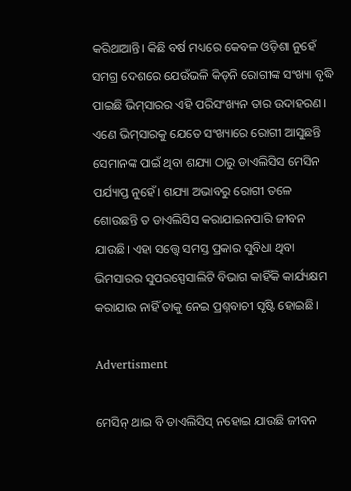କରିଥାଆନ୍ତି। କିଛି ବର୍ଷ ମଧ୍ୟରେ କେବଳ ଓଡ଼ିଶା ନୁହେଁ ସମଗ୍ର ଦେଶରେ ଯେଉଁଭଳି କିଡ୍‌ନି ରୋଗୀଙ୍କ ସଂଖ୍ୟା ବୃଦ୍ଧି ପାଇଛି ଭିମ୍‌ସାରର ଏହି ପରିସଂଖ୍ୟନ ତାର ଉଦାହରଣ। ଏଣେ ଭିମ୍‌ସାରକୁ ଯେତେ ସଂଖ୍ୟାରେ ରୋଗୀ ଆସୁଛନ୍ତି ସେମାନଙ୍କ ପାଇଁ ଥିବା ଶଯ୍ୟା ଠାରୁ ଡାଏଲିସିସ ମେସିନ ପର୍ଯ୍ୟାପ୍ତ ନୁହେଁ। ଶଯ୍ୟା ଅଭାବରୁ ରୋଗୀ ତଳେ ଶୋଉଛନ୍ତି ତ ଡାଏଲିସିସ କରାଯାଇନପାରି ଜୀବନ ଯାଉଛି। ଏହା ସତ୍ତ୍ବେ ସମସ୍ତ ପ୍ରକାର ସୁବିଧା ଥିବା ଭିମସାରର ସୁପରସ୍ପେସାଲିଟି ବିଭାଗ କାହିଁକି କାର୍ଯ୍ୟକ୍ଷମ କରାଯାଉ ନାହିଁ ତାକୁ ନେଇ ପ୍ରଶ୍ନବାଚୀ ସୃଷ୍ଟି ହୋଇଛି।

Advertisment

ମେସିନ୍‌ ଥାଇ ବି ଡାଏଲିସିସ୍‌ ନହୋଇ ଯାଉଛି ଜୀବନ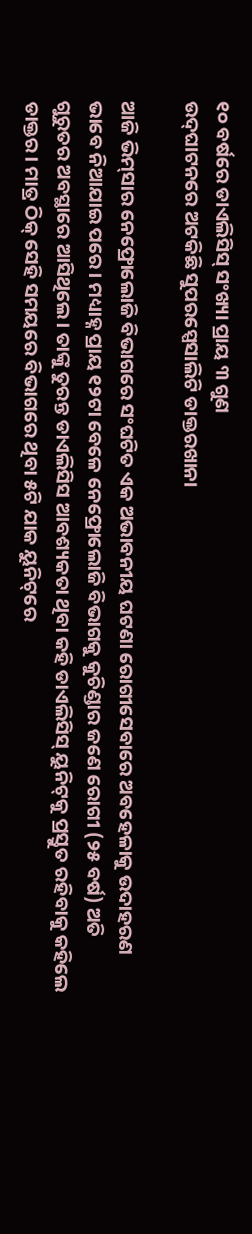୧୦ ବର୍ଷରେ ଡାଏଲିସିସ୍‌ ସଂଖ୍ୟା ପ୍ରାୟ ୩ ଗୁଣ
ଉଦ୍‌ଘାଟନରେ ଅଟକିଛି ସୁପରସ୍ପେସାଲିଟି ଡାକ୍ତରଖାନା

ଆଜି ଭିମ୍‌ସାର ନେଫ୍ରୋଲୋଜି ବିଭାଗରେ ସଂଘଟିତ ଏକ ଅଭାବନୀୟ ଘଟଣା ରୋଗୀସେବାରେ ଅବହେଳାକୁ ଉଦାହରଣ ଭାବେ ନିଆଯାଇ ପରେ। ମଧ୍ୟାହ୍ନ ପ୍ରାୟ ୧୨ଟା ବେଳେ ନେଫ୍ରୋଲୋଜି ବିଭାଗକୁ କୁଚିଣ୍ଡାର ଜଣେ ରୋଗୀ (୨୫ ବର୍ଷ) ଅତି ଗୁରୁତର ଅବସ୍ଥାରେ ଆସିଥିଲେ। ତାଙ୍କୁ ତୁରନ୍ତ ଡାଏଲିସିସ ଆବଶ୍ୟକତା ଥିବା କହି ଡାଏଲିସିସ୍‌ ୟୁନିଟ୍‌କୁ ପ୍ରସ୍ତୁତ ରହିବାକୁ କହିଲେ ଡାକ୍ତର। ମାତ୍ର ଠିକ୍‌ ସେହି ସମୟରେ ବିଭାଗରେ ଥିବା ୫ଟି ଯାକ ୟୁନିଟ୍‌ରେ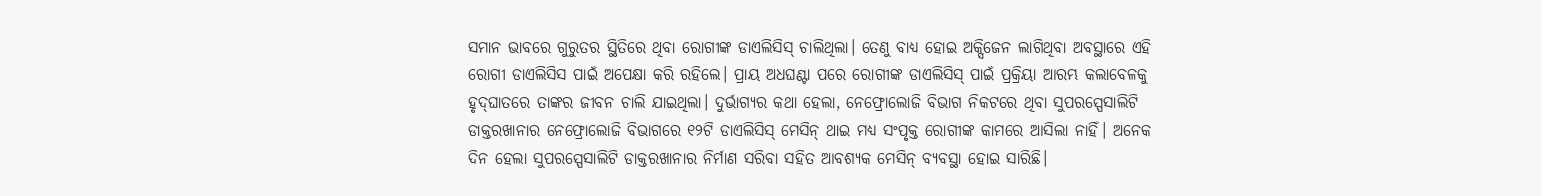ସମାନ ଭାବରେ ଗୁରୁତର ସ୍ଥିତିରେ ଥିବା ରୋଗୀଙ୍କ ଡାଏଲିସିସ୍‌ ଚାଲିଥିଲା। ତେଣୁ ବାଧ୍ୟ ହୋଇ ଅକ୍ସିଜେନ ଲାଗିଥିବା ଅବସ୍ଥାରେ ଏହି ରୋଗୀ ଡାଏଲିସିସ ପାଇଁ ଅପେକ୍ଷା କରି ରହିଲେ। ପ୍ରାୟ ଅଧଘଣ୍ଟା ପରେ ରୋଗୀଙ୍କ ଡାଏଲିସିସ୍‌ ପାଇଁ ପ୍ରକ୍ରିୟା ଆରମ୍ଭ କଲାବେଳକୁ ହୃଦ୍‌ଘାତରେ ତାଙ୍କର ଜୀବନ ଚାଲି ଯାଇଥିଲା। ଦୁର୍ଭାଗ୍ୟର କଥା ହେଲା, ନେଫ୍ରୋଲୋଜି ବିଭାଗ ନିକଟରେ ଥିବା ସୁପରସ୍ପେସାଲିଟି ଡାକ୍ତରଖାନାର ନେଫ୍ରୋଲୋଜି ବିଭାଗରେ ୧୨ଟି ଡାଏଲିସିସ୍‌ ମେସିନ୍‌ ଥାଇ ମଧ୍ୟ ସଂପୃକ୍ତ ରୋଗୀଙ୍କ କାମରେ ଆସିଲା ନାହିଁ। ଅନେକ ଦିନ ହେଲା ସୁପରସ୍ପେସାଲିଟି ଡାକ୍ତରଖାନାର ନିର୍ମାଣ ସରିବା ସହିତ ଆବଶ୍ୟକ ମେସିନ୍‌ ବ୍ୟବସ୍ଥା ହୋଇ ସାରିଛି।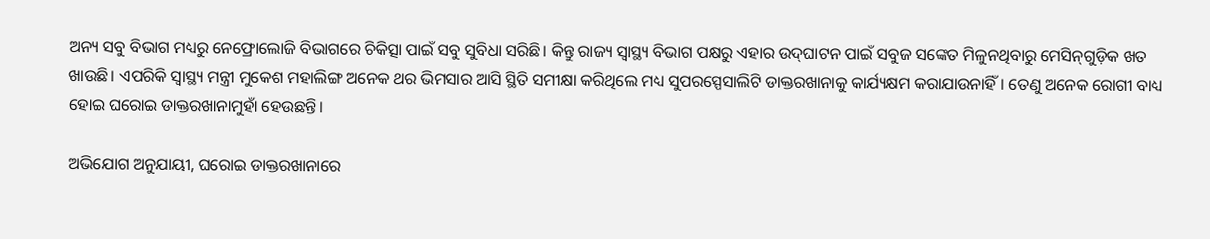ଅନ୍ୟ ସବୁ ବିଭାଗ ମଧ୍ୟରୁ ନେଫ୍ରୋଲୋଜି ବିଭାଗରେ ଚିକିତ୍ସା ପାଇଁ ସବୁ ସୁବିଧା ସରିଛି। କିନ୍ତୁ ରାଜ୍ୟ ସ୍ବାସ୍ଥ୍ୟ ବିଭାଗ ପକ୍ଷରୁ ଏହାର ଉଦ୍‌ଘାଟନ ପାଇଁ ସବୁଜ ସଙ୍କେତ ମିଳୁନଥିବାରୁ ମେସିନ୍‌ଗୁଡ଼ିକ ଖତ ଖାଉଛି। ଏପରିକି ସ୍ବାସ୍ଥ୍ୟ ମନ୍ତ୍ରୀ ମୁକେଶ ମହାଲିଙ୍ଗ ଅନେକ ଥର ଭିମସାର ଆସି ସ୍ଥିତି ସମୀକ୍ଷା କରିଥିଲେ ମଧ୍ୟ ସୁପରସ୍ପେସାଲିଟି ଡାକ୍ତରଖାନାକୁ କାର୍ଯ୍ୟକ୍ଷମ କରାଯାଉନାହିଁ। ତେଣୁ ଅନେକ ରୋଗୀ ବାଧ୍ୟ ହୋଇ ଘରୋଇ ଡାକ୍ତରଖାନାମୁହାଁ ହେଉଛନ୍ତି।

ଅଭିଯୋଗ ଅନୁଯାୟୀ, ଘରୋଇ ଡାକ୍ତରଖାନାରେ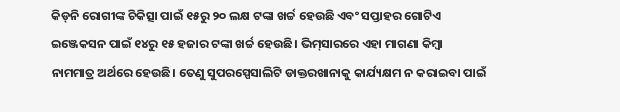କିଡ୍‌ନି ରୋଗୀଙ୍କ ଚିକିତ୍ସା ପାଇଁ ୧୫ରୁ ୨୦ ଲକ୍ଷ ଟଙ୍କା ଖର୍ଚ୍ଚ ହେଉଛି ଏବଂ ସପ୍ତାହର ଗୋଟିଏ ଇଞ୍ଜେକସନ ପାଇଁ ୧୪ରୁ ୧୫ ହଜାର ଟଙ୍କା ଖର୍ଚ୍ଚ ହେଉଛି। ଭିମ୍‌ସାରରେ ଏହା ମାଗଣା କିମ୍ବା ନାମମାତ୍ର ଅର୍ଥରେ ହେଉଛି। ତେଣୁ ସୁପରସ୍ପେସାଲିଟି ଡାକ୍ତରଖାନାକୁ କାର୍ଯ୍ୟକ୍ଷମ ନ କରାଇବା ପାଇଁ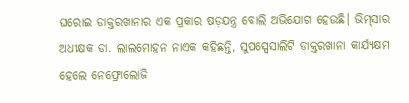ଘରୋଇ ଡାକ୍ତରଖାନାର ଏକ ପ୍ରକାର ଷଡ଼ଯନ୍ତ୍ର ବୋଲି ଅଭିଯୋଗ ହେଉଛି। ଭିମ୍‌ସାର ଅଧୀକ୍ଷକ ଡା. ଲାଲମୋହନ ନାଏକ କହିଛନ୍ତି, ସୁପସ୍ପେସାଲିଟି ଡାକ୍ତରଖାନା କାର୍ଯ୍ୟକ୍ଷମ ହେଲେ ନେଫ୍ରୋଲୋଜି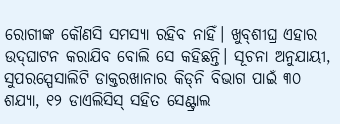ରୋଗୀଙ୍କ କୌଣସି ସମସ୍ୟା ରହିବ ନାହିଁ। ଖୁବ୍‌ଶୀଘ୍ର ଏହାର ଉଦ୍‌ଘାଟନ କରାଯିବ ବୋଲି ସେ କହିଛନ୍ତି। ସୂଚନା ଅନୁଯାୟୀ, ସୁପରସ୍ପେସାଲିଟି ଡାକ୍ତରଖାନାର କିଡ୍‌ନି ବିଭାଗ ପାଇଁ ୩୦ ଶଯ୍ୟା, ୧୨ ଡାଏଲିସିସ୍‌ ସହିତ ସେଣ୍ଟ୍ରାଲ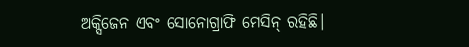ଅକ୍ସିଜେନ ଏବଂ ସୋନୋଗ୍ରାଫି ମେସିନ୍‌ ରହିଛି।